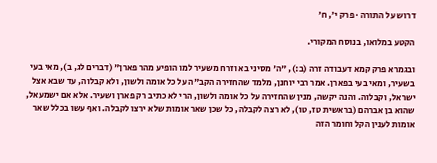דרוש על התורה · פרק י׳, ח׳

הקטע במלואו, בנוסח המקורי.

ובגמרא פרק קמא דעבודה זרה (ב:), "ה' מסיני בא וזרח משעיר למו הופיע מהר פארן" (דברים לג, ב), מאי בעי בשעיר, ומאי בעי בפארן. אמר רבי יוחנן, מלמד שהחזירה הקב"ה על כל אומה ולשון, ולא קבלוה, עד שבא אצל ישראל, וקבלוה. והנה יקשה, מנין שהחזירה על כל אומה ולשון, הרי לא כתיב רק פארן ושעיר. אלא אם ישמעאל, שהוא בן אברהם (בראשית טז, טו), לא רצה לקבלה, כל שכן שאר אומות שלא ירצו לקבלה. ואף עשו בכלל שאר אומות לענין הקל וחומר הזה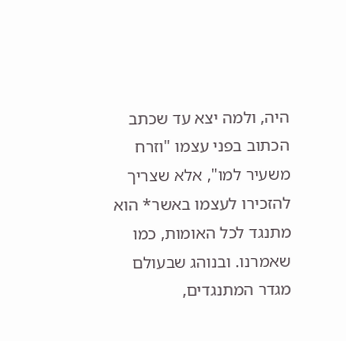היה, ולמה יצא עד שכתב הכתוב בפני עצמו "וזרח משעיר למו", אלא שצריך להזכירו לעצמו באשר* הוא מתנגד לכל האומות, כמו שאמרנו. ובנוהג שבעולם מגדר המתנגדים,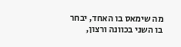מה שימאס בו האחד, יבחר בו השני בכוונה ורצון,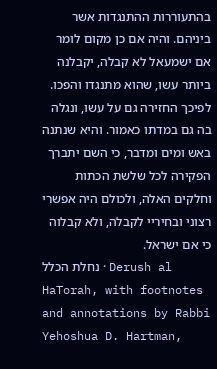בהתעוררות ההתנגדות אשר ביניהם. והיה אם כן מקום לומר אם ישמעאל לא קבלה, יקבלנה ביותר עשו, שהוא מתנגדו והפכו. לפיכך החזירה גם על עשו, ונגלה בה גם במדתו כאמור. והיא שנתנה באש ומים ומדבר, כי השם יתברך הפקירה לכל שלשת הכתות וחלקים האלה, ולכולם היה אפשרי רצוני ובחיריי לקבלה, ולא קבלוה כי אם ישראל.
נחלת הכלל · Derush al HaTorah, with footnotes and annotations by Rabbi Yehoshua D. Hartman,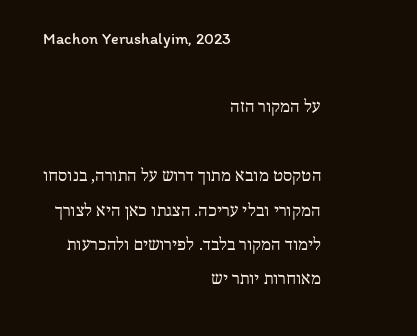Machon Yerushalyim, 2023

על המקור הזה

הטקסט מובא מתוך דרוש על התורה, בנוסחו המקורי ובלי עריכה. הצגתו כאן היא לצורך לימוד המקור בלבד. לפירושים ולהכרעות מאוחרות יותר יש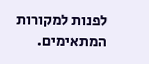לפנות למקורות המתאימים.